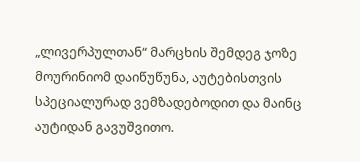„ლივერპულთან“ მარცხის შემდეგ ჯოზე მოურინიომ დაიწუწუნა, აუტებისთვის სპეციალურად ვემზადებოდით და მაინც აუტიდან გავუშვითო.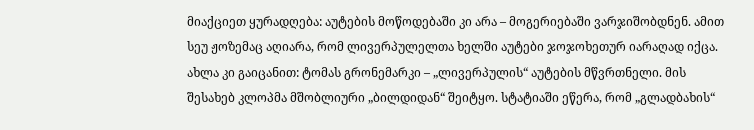მიაქციეთ ყურადღება: აუტების მოწოდებაში კი არა – მოგერიებაში ვარჯიშობდნენ. ამით სეუ ჟოზემაც აღიარა, რომ ლივერპულელთა ხელში აუტები ჯოჯოხეთურ იარაღად იქცა.
ახლა კი გაიცანით: ტომას გრონემარკი – „ლივერპულის“ აუტების მწვრთნელი. მის შესახებ კლოპმა მშობლიური „ბილდიდან“ შეიტყო. სტატიაში ეწერა, რომ „გლადბახის“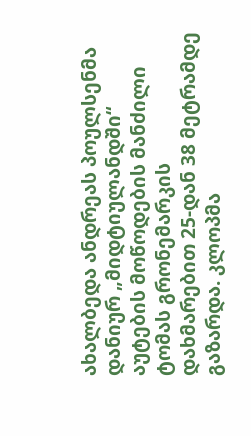ახალბედა ანდრეას პოულსენმა დანიურ „მიდტიულანდში“ აუტების მოწოდების მანძილი ტომას გრონემარკის დახმარებით 25-დან 38 მეტრამდე გაზარდა. კლოპმა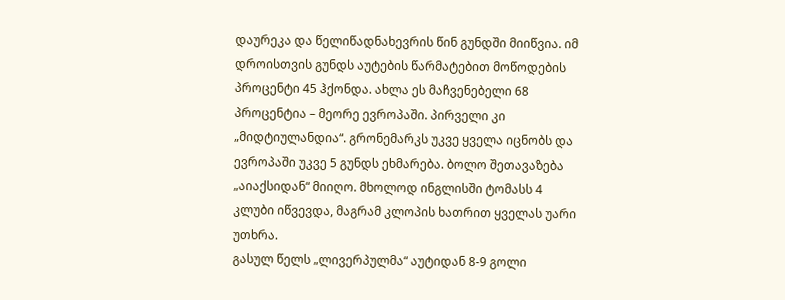დაურეკა და წელიწადნახევრის წინ გუნდში მიიწვია. იმ დროისთვის გუნდს აუტების წარმატებით მოწოდების პროცენტი 45 ჰქონდა. ახლა ეს მაჩვენებელი 68 პროცენტია – მეორე ევროპაში. პირველი კი „მიდტიულანდია“. გრონემარკს უკვე ყველა იცნობს და ევროპაში უკვე 5 გუნდს ეხმარება. ბოლო შეთავაზება „აიაქსიდან“ მიიღო. მხოლოდ ინგლისში ტომასს 4 კლუბი იწვევდა, მაგრამ კლოპის ხათრით ყველას უარი უთხრა.
გასულ წელს „ლივერპულმა“ აუტიდან 8-9 გოლი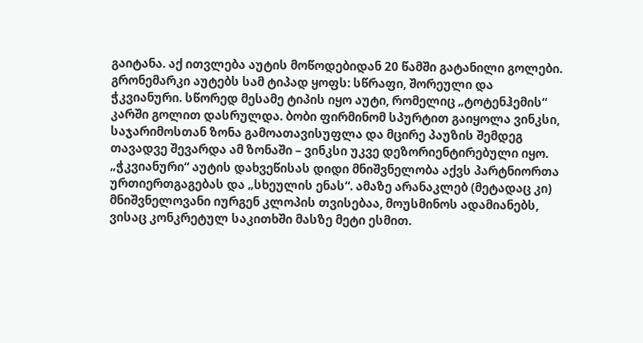გაიტანა. აქ ითვლება აუტის მოწოდებიდან 20 წამში გატანილი გოლები. გრონემარკი აუტებს სამ ტიპად ყოფს: სწრაფი, შორეული და ჭკვიანური. სწორედ მესამე ტიპის იყო აუტი, რომელიც „ტოტენჰემის“ კარში გოლით დასრულდა. ბობი ფირმინომ სპურტით გაიყოლა ვინკსი, საჯარიმოსთან ზონა გამოათავისუფლა და მცირე პაუზის შემდეგ თავადვე შევარდა ამ ზონაში – ვინკსი უკვე დეზორიენტირებული იყო.
„ჭკვიანური“ აუტის დახვეწისას დიდი მნიშვნელობა აქვს პარტნიორთა ურთიერთგაგებას და „სხეულის ენას“. ამაზე არანაკლებ (მეტადაც კი) მნიშვნელოვანი იურგენ კლოპის თვისებაა, მოუსმინოს ადამიანებს, ვისაც კონკრეტულ საკითხში მასზე მეტი ესმით.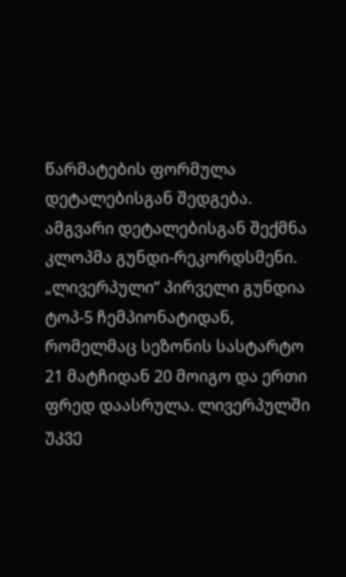წარმატების ფორმულა დეტალებისგან შედგება. ამგვარი დეტალებისგან შექმნა კლოპმა გუნდი-რეკორდსმენი. „ლივერპული“ პირველი გუნდია ტოპ-5 ჩემპიონატიდან, რომელმაც სეზონის სასტარტო 21 მატჩიდან 20 მოიგო და ერთი ფრედ დაასრულა. ლივერპულში უკვე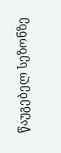წაუგებელ სეზონზე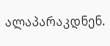ალაპარაკდნენ.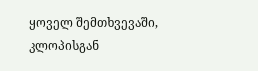ყოველ შემთხვევაში, კლოპისგან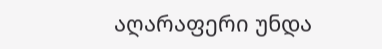აღარაფერი უნდა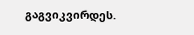გაგვიკვირდეს.